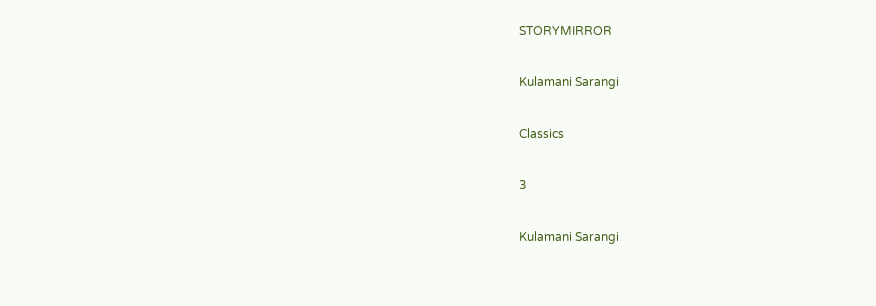STORYMIRROR

Kulamani Sarangi

Classics

3

Kulamani Sarangi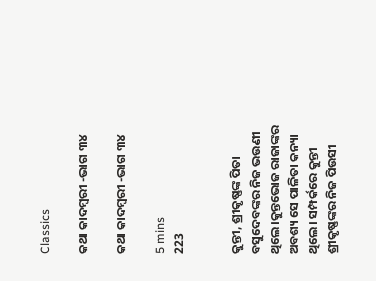Classics

କଥା କାଦମ୍ବରୀ -ଭାଗ ୩୪

କଥା କାଦମ୍ବରୀ -ଭାଗ ୩୪

5 mins
223


କୁନ୍ତୀ, ଶ୍ରୀକୃଷ୍ଣଙ୍କ ପିତା ବସୁଦେବଙ୍କର ନିଜ ଭଉଣୀ ଥିଲେ।କୁନ୍ତଭୋଜ ରାଜାଙ୍କର ଅବଶ୍ୟ ସେ ପାଳିତା କନ୍ୟା ଥିଲେ। ସମ୍ପର୍କରେ କୁନ୍ତୀ ଶ୍ରୀକୃଷ୍ଣଙ୍କର ନିଜ ପିଉସୀ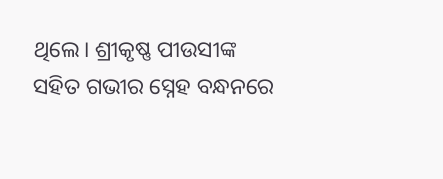ଥିଲେ। ଶ୍ରୀକୃଷ୍ଣ ପୀଉସୀଙ୍କ ସହିତ ଗଭୀର ସ୍ନେହ ବନ୍ଧନରେ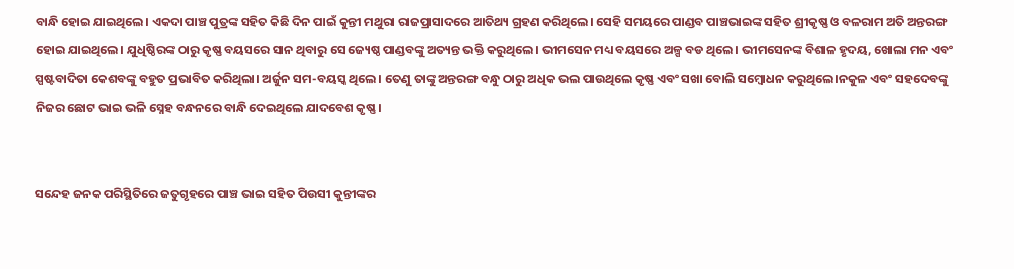ବାନ୍ଧି ହୋଇ ଯାଇଥିଲେ। ଏକଦା ପାଞ୍ଚ ପୁତ୍ରଙ୍କ ସହିତ କିଛି ଦିନ ପାଇଁ କୁନ୍ତୀ ମଥୁରା ରାଜପ୍ରାସାଦରେ ଆତିଥ୍ୟ ଗ୍ରହଣ କରିଥିଲେ। ସେହି ସମୟରେ ପାଣ୍ଡବ ପାଞ୍ଚଭାଇଙ୍କ ସହିତ ଶ୍ରୀକୃଷ୍ଣ ଓ ବଳରାମ ଅତି ଅନ୍ତରଙ୍ଗ ହୋଇ ଯାଇଥିଲେ। ଯୁଧିଷ୍ଠିରଙ୍କ ଠାରୁ କୃଷ୍ଣ ବୟସରେ ସାନ ଥିବାରୁ ସେ ଜ୍ୟେଷ୍ଠ ପାଣ୍ଡବଙ୍କୁ ଅତ୍ୟନ୍ତ ଭକ୍ତି କରୁଥିଲେ। ଭୀମସେନ ମଧ୍ୟ ବୟସରେ ଅଳ୍ପ ବଡ ଥିଲେ। ଭୀମସେନଙ୍କ ବିଶାଳ ହୃଦୟ, ଖୋଲା ମନ ଏବଂ ସ୍ପଷ୍ଟବାଦିତା କେଶବଙ୍କୁ ବହୁତ ପ୍ରଭାବିତ କରିଥିଲା। ଅର୍ଜୁନ ସମ-ବୟସ୍କ ଥିଲେ। ତେଣୁ ତାଙ୍କୁ ଅନ୍ତରଙ୍ଗ ବନ୍ଧୁ ଠାରୁ ଅଧିକ ଭଲ ପାଉଥିଲେ କୃଷ୍ଣ ଏବଂ ସଖା ବୋଲି ସମ୍ବୋଧନ କରୁଥିଲେ।ନକୁଳ ଏବଂ ସହଦେବଙ୍କୁ ନିଜର ଛୋଟ ଭାଇ ଭଳି ସ୍ନେହ ବନ୍ଧନରେ ବାନ୍ଧି ଦେଇଥିଲେ ଯାଦବେଶ କୃଷ୍ଣ।


ସନ୍ଦେହ ଜନକ ପରିସ୍ଥିତିରେ ଜତୁଗୃହରେ ପାଞ୍ଚ ଭାଇ ସହିତ ପିଉସୀ କୁନ୍ତୀଙ୍କର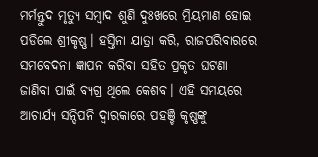ମର୍ମନ୍ତୁଦ ମୃତ୍ୟୁ ସମ୍ବାଦ ଶୁଣି ଦୁଃଖରେ ମ୍ରିୟମାଣ ହୋଇ ପଡିଲେ ଶ୍ରୀକୃଷ୍ଣ। ହସ୍ତିନା ଯାତ୍ରା କରି, ରାଜପରିବାରରେ ସମବେଦନା ଜ୍ଞାପନ କରିବା ସହିତ ପ୍ରକୃତ ଘଟଣା ଜାଣିବା ପାଇଁ ବ୍ୟଗ୍ର ଥିଲେ କେଶବ। ଏହି ସମୟରେ ଆଚାର୍ଯ୍ୟ ସନ୍ଦିପନି ଦ୍ବାରକାରେ ପହଞ୍ଚି କୃଷ୍ଣଙ୍କୁ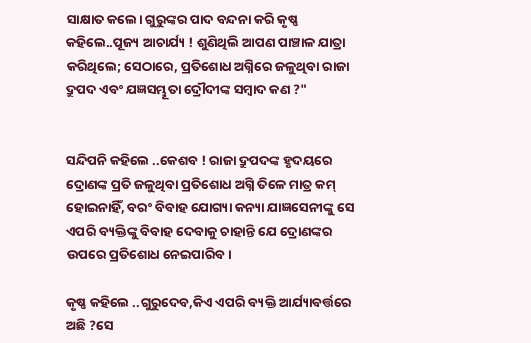ସାକ୍ଷାତ କଲେ। ଗୁରୁଙ୍କର ପାଦ ବନ୍ଦନା କରି କୃଷ୍ଣ କହିଲେ..ପୂଜ୍ୟ ଆଚାର୍ଯ୍ୟ ! ଶୁଣିଥିଲି ଆପଣ ପାଞ୍ଚାଳ ଯାତ୍ରା କରିଥିଲେ; ସେଠାରେ, ପ୍ରତିଶୋଧ ଅଗ୍ନିରେ ଜଳୁଥିବା ରାଜା ଦ୍ରୁପଦ ଏବଂ ଯଜ୍ଞସମ୍ଭୂତା ଦ୍ରୌଦୀଙ୍କ ସମ୍ବାଦ କଣ ?"


ସନ୍ଦିପନି କହିଲେ ..କେଶବ ! ରାଜା ଦ୍ରୁପଦଙ୍କ ହୃଦୟରେ ଦ୍ରୋଣଙ୍କ ପ୍ରତି ଜଳୁଥିବା ପ୍ରତିଶୋଧ ଅଗ୍ନି ତିଳେ ମାତ୍ର କମ୍ ହୋଇନାହିଁ, ବରଂ ବିବାହ ଯୋଗ୍ୟା କନ୍ୟା ଯାଜ୍ଞସେନୀଙ୍କୁ ସେ ଏପରି ବ୍ୟକ୍ତିଙ୍କୁ ବିବାହ ଦେବାକୁ ଚାହାନ୍ତି ଯେ ଦ୍ରୋଣଙ୍କର ଉପରେ ପ୍ରତିଶୋଧ ନେଇପାରିବ।

କୃଷ୍ଣ କହିଲେ ..ଗୁରୁଦେବ,କିଏ ଏପରି ବ୍ୟକ୍ତି ଆର୍ଯ୍ୟାବର୍ତ୍ତରେ ଅଛି ?ସେ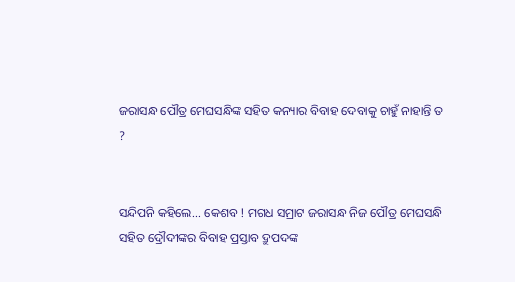ଜରାସନ୍ଧ ପୌତ୍ର ମେଘସନ୍ଧିଙ୍କ ସହିତ କନ୍ୟାର ବିବାହ ଦେବାକୁ ଚାହୁଁ ନାହାନ୍ତି ତ ?


ସନ୍ଦିପନି କହିଲେ... କେଶବ ! ମଗଧ ସମ୍ରାଟ ଜରାସନ୍ଧ ନିଜ ପୌତ୍ର ମେଘସନ୍ଧି ସହିତ ଦ୍ରୌଦୀଙ୍କର ବିବାହ ପ୍ରସ୍ତାବ ଦ୍ରୁପଦଙ୍କ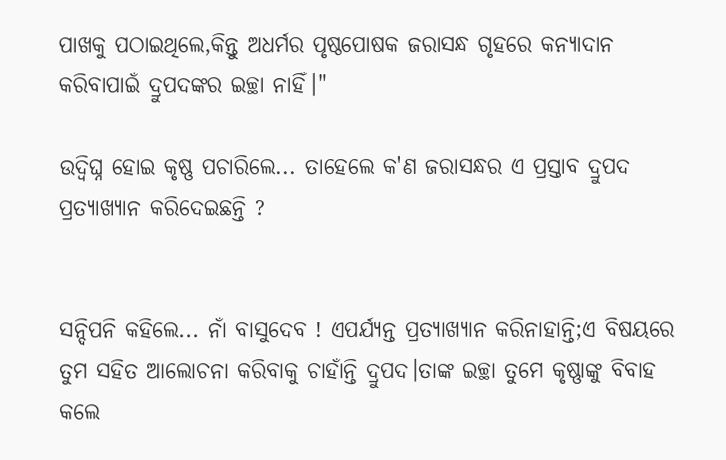ପାଖକୁ ପଠାଇଥିଲେ,କିନ୍ତୁ ଅଧର୍ମର ପୃଷ୍ଠପୋଷକ ଜରାସନ୍ଧ ଗୃହରେ କନ୍ୟାଦାନ କରିବାପାଇଁ ଦ୍ରୁପଦଙ୍କର ଇଚ୍ଛା ନାହିଁ।"

ଉଦ୍ବିଘ୍ନ ହୋଇ କୃଷ୍ଣ ପଚାରିଲେ... ତାହେଲେ କ'ଣ ଜରାସନ୍ଧର ଏ ପ୍ରସ୍ତାବ ଦ୍ରୁପଦ ପ୍ରତ୍ୟାଖ୍ୟାନ କରିଦେଇଛନ୍ତି ?


ସନ୍ଦିପନି କହିଲେ... ନାଁ ବାସୁଦେବ ! ଏପର୍ଯ୍ୟନ୍ତ ପ୍ରତ୍ୟାଖ୍ୟାନ କରିନାହାନ୍ତି;ଏ ବିଷୟରେ ତୁମ ସହିତ ଆଲୋଚନା କରିବାକୁ ଚାହାଁନ୍ତି ଦ୍ରୁପଦ।ତାଙ୍କ ଇଚ୍ଛା ତୁମେ କୃଷ୍ଣାଙ୍କୁ ବିବାହ କଲେ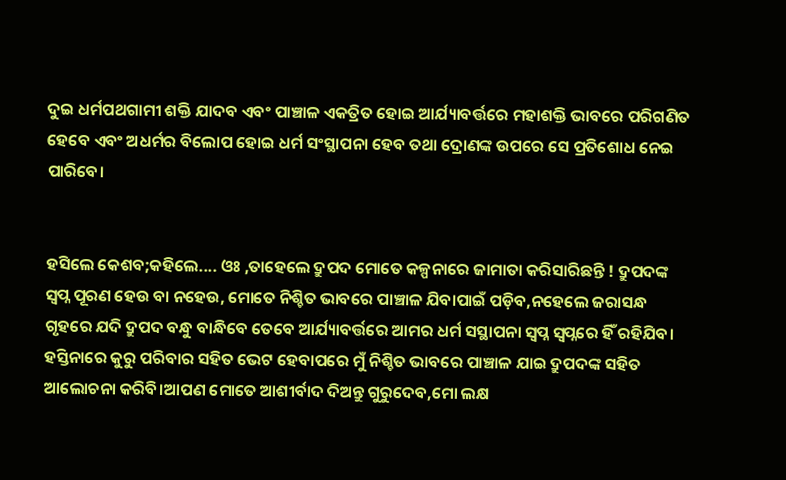ଦୁଇ ଧର୍ମପଥଗାମୀ ଶକ୍ତି ଯାଦବ ଏବଂ ପାଞ୍ଚାଳ ଏକତ୍ରିତ ହୋଇ ଆର୍ଯ୍ୟାବର୍ତ୍ତରେ ମହାଶକ୍ତି ଭାବରେ ପରିଗଣିତ ହେବେ ଏବଂ ଅଧର୍ମର ବିଲୋପ ହୋଇ ଧର୍ମ ସଂସ୍ଥାପନା ହେବ ତଥା ଦ୍ରୋଣଙ୍କ ଉପରେ ସେ ପ୍ରତିଶୋଧ ନେଇ ପାରିବେ।


ହସିଲେ କେଶବ;କହିଲେ.... ଓଃ ,ତାହେଲେ ଦ୍ରୁପଦ ମୋତେ କଳ୍ପନାରେ ଜାମାତା କରିସାରିଛନ୍ତି ! ଦ୍ରୁପଦଙ୍କ ସ୍ଵପ୍ନ ପୂରଣ ହେଉ ବା ନହେଉ, ମୋତେ ନିଶ୍ଚିତ ଭାବରେ ପାଞ୍ଚାଳ ଯିବାପାଇଁ ପଡ଼ିବ,ନହେଲେ ଜରାସନ୍ଧ ଗୃହରେ ଯଦି ଦ୍ରୁପଦ ବନ୍ଧୁ ବାନ୍ଧିବେ ତେବେ ଆର୍ଯ୍ୟାବର୍ତ୍ତରେ ଆମର ଧର୍ମ ସସ୍ଥାପନା ସ୍ବପ୍ନ ସ୍ବପ୍ନରେ ହିଁ ରହିଯିବ। ହସ୍ତିନାରେ କୁରୁ ପରିବାର ସହିତ ଭେଟ ହେବାପରେ ମୁଁ ନିଶ୍ଚିତ ଭାବରେ ପାଞ୍ଚାଳ ଯାଇ ଦ୍ରୁପଦଙ୍କ ସହିତ ଆଲୋଚନା କରିବି।ଆପଣ ମୋତେ ଆଶୀର୍ବାଦ ଦିଅନ୍ତୁ ଗୁରୁଦେବ,ମୋ ଲକ୍ଷ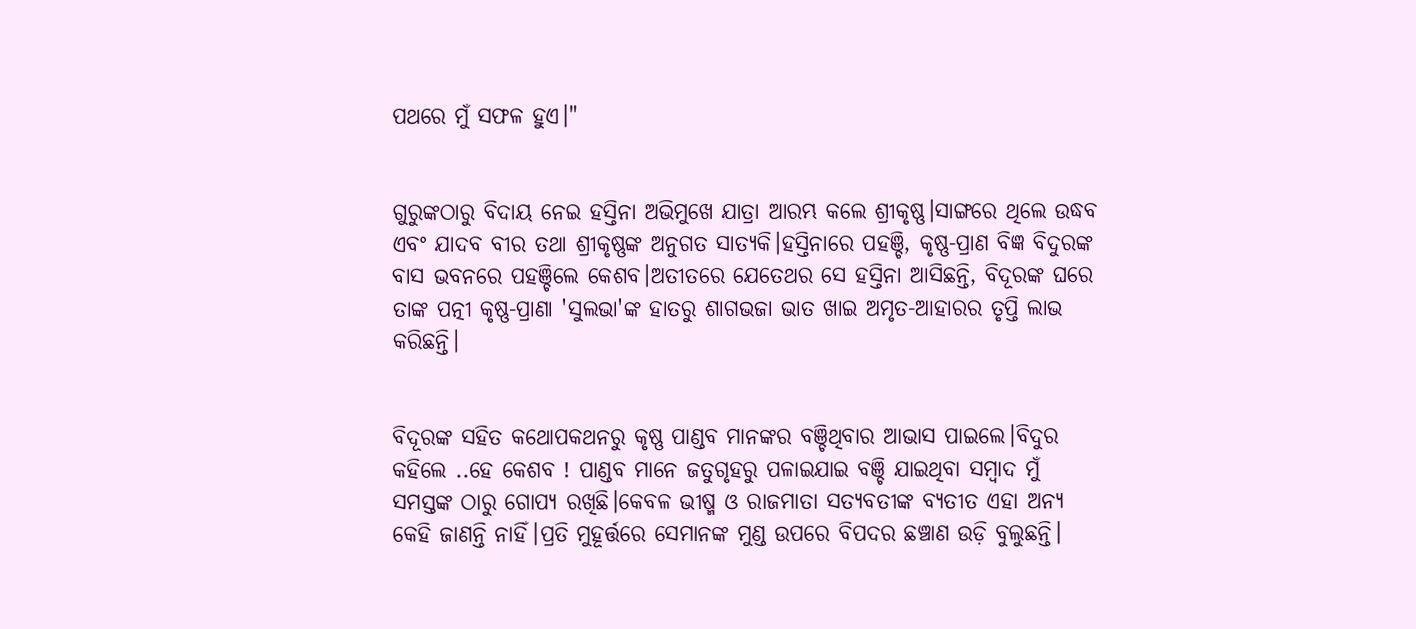ପଥରେ ମୁଁ ସଫଳ ହୁଏ।"


ଗୁରୁଙ୍କଠାରୁ ବିଦାୟ ନେଇ ହସ୍ତିନା ଅଭିମୁଖେ ଯାତ୍ରା ଆରମ୍ଭ କଲେ ଶ୍ରୀକୃଷ୍ଣ।ସାଙ୍ଗରେ ଥିଲେ ଉଦ୍ଧବ ଏବଂ ଯାଦବ ବୀର ତଥା ଶ୍ରୀକୃଷ୍ଣଙ୍କ ଅନୁଗତ ସାତ୍ୟକି।ହସ୍ତିନାରେ ପହଞ୍ଚି, କୃଷ୍ଣ-ପ୍ରାଣ ବିଜ୍ଞ ବିଦୁରଙ୍କ ବାସ ଭବନରେ ପହଞ୍ଚିଲେ କେଶବ।ଅତୀତରେ ଯେତେଥର ସେ ହସ୍ତିନା ଆସିଛନ୍ତି, ବିଦୂରଙ୍କ ଘରେ ତାଙ୍କ ପତ୍ନୀ କୃଷ୍ଣ-ପ୍ରାଣା 'ସୁଲଭା'ଙ୍କ ହାତରୁ ଶାଗଭଜା ଭାତ ଖାଇ ଅମୃତ-ଆହାରର ତୃପ୍ତି ଲାଭ କରିଛନ୍ତି।


ବିଦୂରଙ୍କ ସହିତ କଥୋପକଥନରୁ କୃଷ୍ଣ ପାଣ୍ଡବ ମାନଙ୍କର ବଞ୍ଚିଥିବାର ଆଭାସ ପାଇଲେ।ବିଦୁର କହିଲେ ..ହେ କେଶବ ! ପାଣ୍ଡବ ମାନେ ଜତୁଗୃହରୁ ପଳାଇଯାଇ ବଞ୍ଚି ଯାଇଥିବା ସମ୍ବାଦ ମୁଁ ସମସ୍ତଙ୍କ ଠାରୁ ଗୋପ୍ୟ ରଖିଛି।କେବଳ ଭୀଷ୍ମ ଓ ରାଜମାତା ସତ୍ୟବତୀଙ୍କ ବ୍ୟତୀତ ଏହା ଅନ୍ୟ କେହି ଜାଣନ୍ତି ନାହିଁ।ପ୍ରତି ମୁହୂର୍ତ୍ତରେ ସେମାନଙ୍କ ମୁଣ୍ଡ ଉପରେ ବିପଦର ଛଞ୍ଚାଣ ଉଡ଼ି ବୁଲୁଛନ୍ତି।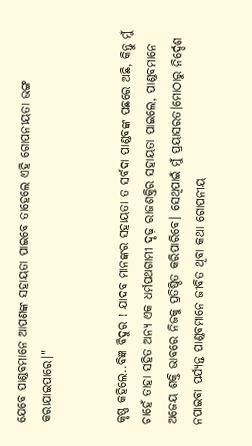ଯେବେ ପାଣ୍ଡବମାନେ ଆପଣଙ୍କ ସହାୟତା ପାଇବେ ତାହେଲେ ଏହି ଗୋପନୀୟତା ଭଙ୍ଗ କରାଯାଇପାରେ।"


କୃଷ୍ଣ କହିଲେ..ବିଜ୍ଞ ବିଦୁର ! ଯାଦବ ମାନଙ୍କର ସହାୟତା ତ ସର୍ବଦା ପାଣ୍ଡବଙ୍କ ପଛରେ ଅଛି, କିନ୍ତୁ ମୁଁ ଚାହେଁ ତାହା ସହିତ ଅନ୍ୟ ଏକ ଧର୍ମପଥଗାମୀ ଦୃଢ଼ ରାଜଶକ୍ତିର ସହାୟତା ପାଇଲେ, ପାଣ୍ଡବମାନେ ଅଜେୟ ଶକ୍ତି ଭାବରେ ନିଜକୁ ପ୍ରତିଷ୍ଠିତ କରିପାରିବେ। ସେଥିପାଇଁ ମୁଁ ପ୍ରୟାସରତ।ମୋଠାରୁ ନିର୍ଦ୍ଦେଶ ନପାଇବା ପର୍ଯ୍ୟନ୍ତ ପାଣ୍ଡବମାନେ ଜୀବିତ ଥିବା କଥା ଗୋପନୀୟ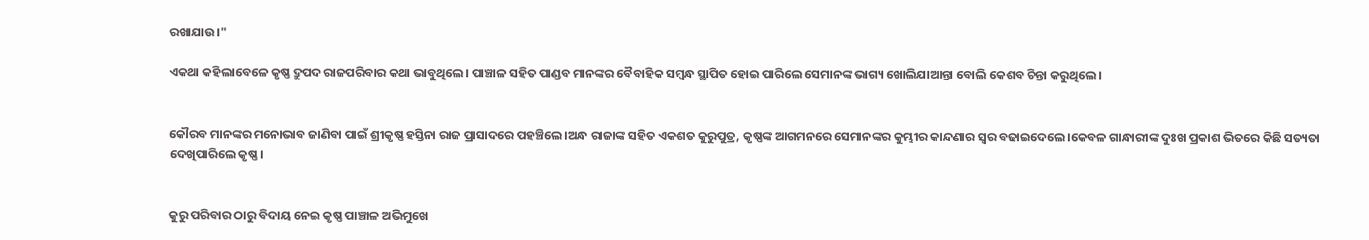ରଖାଯାଉ।"

ଏକଥା କହିଲାବେଳେ କୃଷ୍ଣ ଦ୍ରୁପଦ ରାଜପରିବାର କଥା ଭାବୁଥିଲେ। ପାଞ୍ଚାଳ ସହିତ ପାଣ୍ଡବ ମାନଙ୍କର ବୈବାହିକ ସମ୍ବନ୍ଧ ସ୍ଥାପିତ ହୋଇ ପାରିଲେ ସେମାନଙ୍କ ଭାଗ୍ୟ ଖୋଲିଯାଆନ୍ତା ବୋଲି କେଶବ ଚିନ୍ତା କରୁଥିଲେ।


କୌରବ ମାନଙ୍କର ମନୋଭାବ ଜାଣିବା ପାଇଁ ଶ୍ରୀକୃଷ୍ଣ ହସ୍ତିନା ରାଜ ପ୍ରାସାଦରେ ପହଞ୍ଚିଲେ।ଅନ୍ଧ ରାଜାଙ୍କ ସହିତ ଏକଶତ କୁରୁପୁତ୍ର, କୃଷ୍ଣଙ୍କ ଆଗମନରେ ସେମାନଙ୍କର କୁମ୍ଭୀର କାନ୍ଦଣାର ସ୍ବର ବଢାଇଦେଲେ।କେବଳ ଗାନ୍ଧାରୀଙ୍କ ଦୁଃଖ ପ୍ରକାଶ ଭିତରେ କିଛି ସତ୍ୟତା ଦେଖିପାରିଲେ କୃଷ୍ଣ।


କୁରୁ ପରିବାର ଠାରୁ ବିଦାୟ ନେଇ କୃଷ୍ଣ ପାଞ୍ଚାଳ ଅଭିମୁଖେ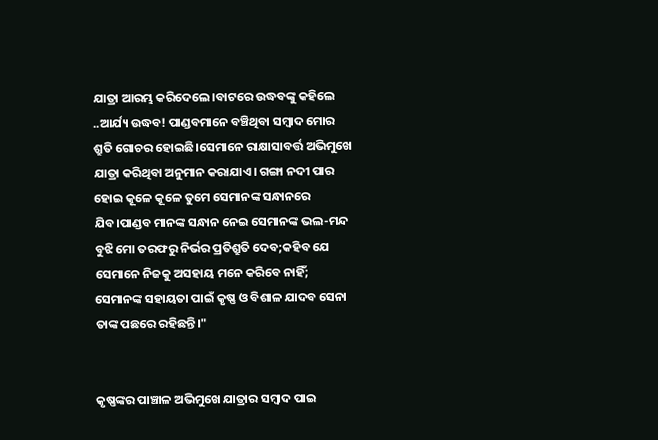ଯାତ୍ରା ଆରମ୍ଭ କରିଦେଲେ।ବାଟରେ ଉଦ୍ଧବଙ୍କୁ କହିଲେ ..ଆର୍ଯ୍ୟ ଉଦ୍ଧବ! ପାଣ୍ଡବମାନେ ବଞ୍ଚିଥିବା ସମ୍ବାଦ ମୋର ଶ୍ରୁତି ଗୋଚର ହୋଇଛି।ସେମାନେ ରାକ୍ଷାସାବର୍ତ୍ତ ଅଭିମୁଖେ ଯାତ୍ରା କରିଥିବା ଅନୁମାନ କରାଯାଏ। ଗଙ୍ଗା ନଦୀ ପାର ହୋଇ କୂଳେ କୂଳେ ତୁମେ ସେମାନଙ୍କ ସନ୍ଧାନରେ ଯିବ।ପାଣ୍ଡବ ମାନଙ୍କ ସନ୍ଧାନ ନେଇ ସେମାନଙ୍କ ଭଲ-ମନ୍ଦ ବୁଝି ମୋ ତରଫରୁ ନିର୍ଭର ପ୍ରତିଶ୍ରୁତି ଦେବ;କହିବ ଯେ ସେମାନେ ନିଜକୁ ଅସହାୟ ମନେ କରିବେ ନାହିଁ; ସେମାନଙ୍କ ସହାୟତା ପାଇଁ କୃଷ୍ଣ ଓ ବିଶାଳ ଯାଦବ ସେନା ତାଙ୍କ ପଛରେ ରହିଛନ୍ତି।"


କୃଷ୍ଣଙ୍କର ପାଞ୍ଚାଳ ଅଭିମୁଖେ ଯାତ୍ରାର ସମ୍ବାଦ ପାଇ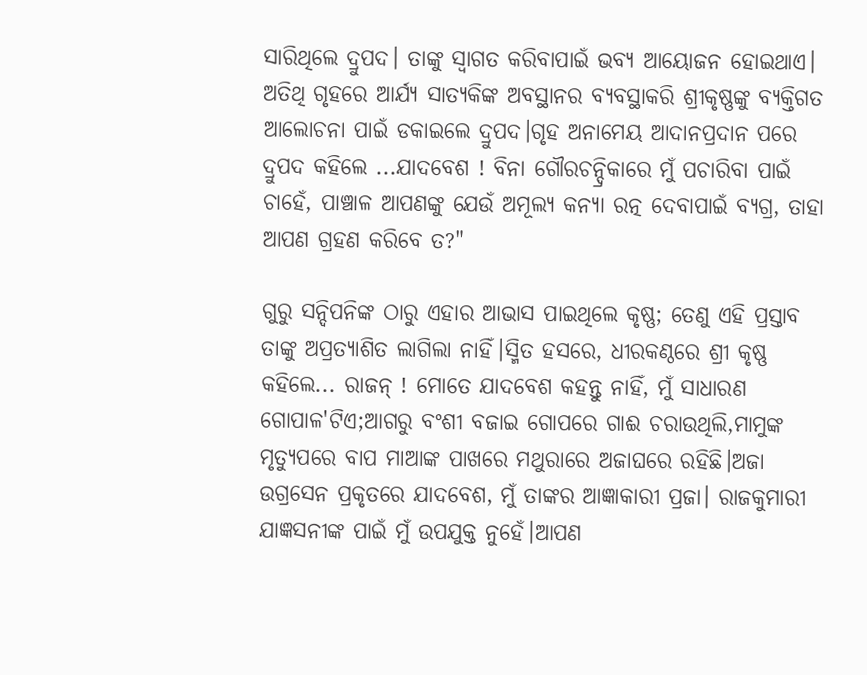ସାରିଥିଲେ ଦ୍ରୁପଦ। ତାଙ୍କୁ ସ୍ୱାଗତ କରିବାପାଇଁ ଭବ୍ୟ ଆୟୋଜନ ହୋଇଥାଏ। ଅତିଥି ଗୃହରେ ଆର୍ଯ୍ୟ ସାତ୍ୟକିଙ୍କ ଅବସ୍ଥାନର ବ୍ୟବସ୍ଥାକରି ଶ୍ରୀକୃଷ୍ଣଙ୍କୁ ବ୍ୟକ୍ତିଗତ ଆଲୋଚନା ପାଇଁ ଡକାଇଲେ ଦ୍ରୁପଦ।ଗୃହ ଅନାମେୟ ଆଦାନପ୍ରଦାନ ପରେ ଦ୍ରୁପଦ କହିଲେ ...ଯାଦବେଶ ! ବିନା ଗୌରଚନ୍ଦ୍ରିକାରେ ମୁଁ ପଚାରିବା ପାଇଁ ଚାହେଁ, ପାଞ୍ଚାଳ ଆପଣଙ୍କୁ ଯେଉଁ ଅମୂଲ୍ୟ କନ୍ୟା ରତ୍ନ ଦେବାପାଇଁ ବ୍ୟଗ୍ର, ତାହା ଆପଣ ଗ୍ରହଣ କରିବେ ତ?"

ଗୁରୁ ସନ୍ଦିପନିଙ୍କ ଠାରୁ ଏହାର ଆଭାସ ପାଇଥିଲେ କୃଷ୍ଣ; ତେଣୁ ଏହି ପ୍ରସ୍ତାବ ତାଙ୍କୁ ଅପ୍ରତ୍ୟାଶିତ ଲାଗିଲା ନାହିଁ।ସ୍ମିତ ହସରେ, ଧୀରକଣ୍ଠରେ ଶ୍ରୀ କୃଷ୍ଣ କହିଲେ... ରାଜନ୍ ! ମୋତେ ଯାଦବେଶ କହନ୍ତୁ ନାହିଁ, ମୁଁ ସାଧାରଣ ଗୋପାଳ'ଟିଏ;ଆଗରୁ ବଂଶୀ ବଜାଇ ଗୋପରେ ଗାଈ ଚରାଉଥିଲି,ମାମୁଙ୍କ ମୃତ୍ୟୁପରେ ବାପ ମାଆଙ୍କ ପାଖରେ ମଥୁରାରେ ଅଜାଘରେ ରହିଛି।ଅଜା ଉଗ୍ରସେନ ପ୍ରକୃତରେ ଯାଦବେଶ, ମୁଁ ତାଙ୍କର ଆଜ୍ଞାକାରୀ ପ୍ରଜା। ରାଜକୁମାରୀ ଯାଜ୍ଞସନୀଙ୍କ ପାଇଁ ମୁଁ ଉପଯୁକ୍ତ ନୁହେଁ।ଆପଣ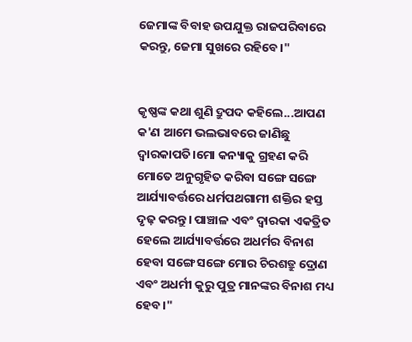ଜେମାଙ୍କ ବିବାହ ଉପଯୁକ୍ତ ରାଜପରିବାରେ କରନ୍ତୁ, ଜେମା ସୁଖରେ ରହିବେ।"


କୃଷ୍ଣଙ୍କ କଥା ଶୁଣି ଦ୍ରୁପଦ କହିଲେ...ଆପଣ କ'ଣ ଆମେ ଭଲଭାବରେ ଜାଣିଛୁ ଦ୍ଵାରକାପତି।ମୋ କନ୍ୟାକୁ ଗ୍ରହଣ କରି ମୋତେ ଅନୁଗୃହିତ କରିବା ସଙ୍ଗେ ସଙ୍ଗେ ଆର୍ଯ୍ୟାବର୍ତ୍ତରେ ଧର୍ମପଥଗାମୀ ଶକ୍ତିର ହସ୍ତ ଦୃଢ଼ କରନ୍ତୁ। ପାଞ୍ଚାଳ ଏବଂ ଦ୍ଵାରକା ଏକତ୍ରିତ ହେଲେ ଆର୍ଯ୍ୟାବର୍ତ୍ତରେ ଅଧର୍ମର ବିନାଶ ହେବା ସଙ୍ଗେ ସଙ୍ଗେ ମୋର ଚିରଶତ୍ରୁ ଦ୍ରୋଣ ଏବଂ ଅଧର୍ମୀ କୁରୁ ପୁତ୍ର ମାନଙ୍କର ବିନାଶ ମଧ୍ୟ ହେବ।"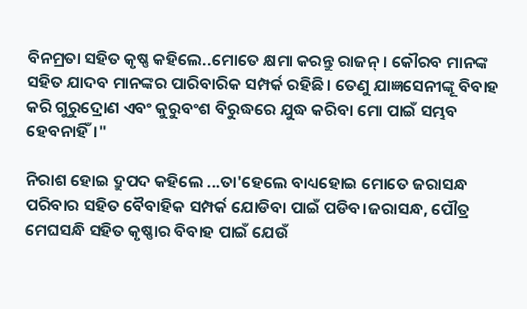ବିନମ୍ରତା ସହିତ କୃଷ୍ଣ କହିଲେ..ମୋତେ କ୍ଷମା କରନ୍ତୁ ରାଜନ୍। କୌରବ ମାନଙ୍କ ସହିତ ଯାଦବ ମାନଙ୍କର ପାରିବାରିକ ସମ୍ପର୍କ ରହିଛି। ତେଣୁ ଯାଜ୍ଞସେନୀଙ୍କୂ ବିବାହ କରି ଗୁରୁଦ୍ରୋଣ ଏବଂ କୁରୁବଂଶ ବିରୁଦ୍ଧରେ ଯୁଦ୍ଧ କରିବା ମୋ ପାଇଁ ସମ୍ଭବ ହେବନାହିଁ।"

ନିରାଶ ହୋଇ ଦ୍ରୁପଦ କହିଲେ ...ତା'ହେଲେ ବାଧ୍ୟହୋଇ ମୋତେ ଜରାସନ୍ଧ ପରିବାର ସହିତ ବୈବାହିକ ସମ୍ପର୍କ ଯୋଡିବା ପାଇଁ ପଡିବ।ଜରାସନ୍ଧ, ପୌତ୍ର ମେଘସନ୍ଧି ସହିତ କୃଷ୍ଣାର ବିବାହ ପାଇଁ ଯେଉଁ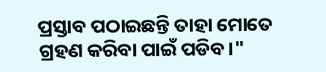ପ୍ରସ୍ତାବ ପଠାଇଛନ୍ତି ତାହା ମୋତେ ଗ୍ରହଣ କରିବା ପାଇଁ ପଡିବ।"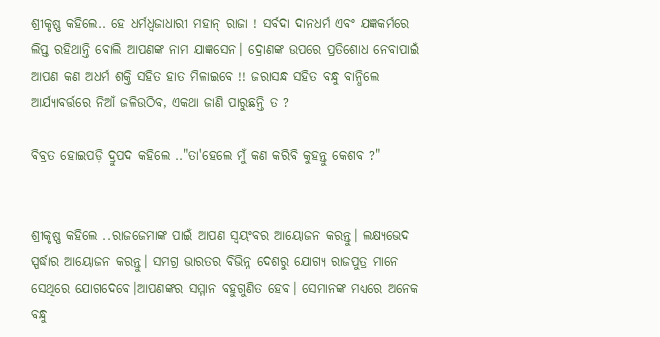ଶ୍ରୀକୃଷ୍ଣ କହିଲେ.. ହେ ଧର୍ମଧ୍ବଜାଧାରୀ ମହାନ୍ ରାଜା ! ସର୍ବଦା ଦାନଧର୍ମ ଏବଂ ଯଜ୍ଞକର୍ମରେ ଲିପ୍ତ ରହିଥାନ୍ତି ବୋଲି ଆପଣଙ୍କ ନାମ ଯାଜ୍ଞସେନ। ଦ୍ରୋଣଙ୍କ ଉପରେ ପ୍ରତିଶୋଧ ନେବାପାଇଁ ଆପଣ କଣ ଅଧର୍ମ ଶକ୍ତି ସହିତ ହାତ ମିଳାଇବେ !! ଜରାସନ୍ଧ ସହିତ ବନ୍ଧୁ ବାନ୍ଧିଲେ ଆର୍ଯ୍ୟାବର୍ତ୍ତରେ ନିଆଁ ଜଳିଉଠିବ, ଏକଥା ଜାଣି ପାରୁଛନ୍ତି ତ ?

ବିବ୍ରତ ହୋଇପଡ଼ି ଦ୍ରୁପଦ କହିଲେ .."ତା'ହେଲେ ମୁଁ କଣ କରିବି କୁହନ୍ତୁ କେଶବ ?"


ଶ୍ରୀକୃଷ୍ଣ କହିଲେ ..ରାଜଜେମାଙ୍କ ପାଇଁ ଆପଣ ସ୍ବୟଂବର ଆୟୋଜନ କରନ୍ତୁ। ଲକ୍ଷ୍ୟଭେଦ ସ୍ପର୍ଦ୍ଧାର ଆୟୋଜନ କରନ୍ତୁ। ସମଗ୍ର ଭାରତର ବିଭିନ୍ନ ଦେଶରୁ ଯୋଗ୍ୟ ରାଜପୁତ୍ର ମାନେ ସେଥିରେ ଯୋଗଦେବେ।ଆପଣଙ୍କର ସମ୍ମାନ ବହୁଗୁଣିତ ହେବ। ସେମାନଙ୍କ ମଧ୍ୟରେ ଅନେକ ବନ୍ଧୁ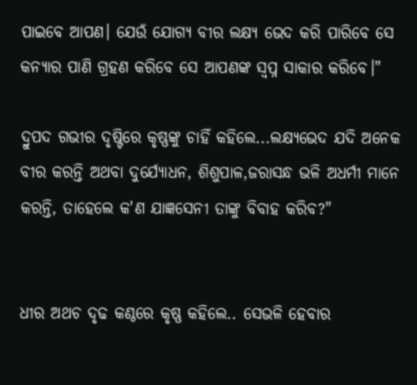ପାଇବେ ଆପଣ। ଯେଉଁ ଯୋଗ୍ୟ ବୀର ଲକ୍ଷ୍ୟ ଭେଦ କରି ପାରିବେ ସେ କନ୍ୟାର ପାଣି ଗ୍ରହଣ କରିବେ ସେ ଆପଣଙ୍କ ସ୍ବପ୍ନ ସାକାର କରିବେ।"

ଦ୍ରୁପଦ ଗଭୀର ଦୃଷ୍ଟିରେ କୃଷ୍ଣଙ୍କୁ ଚାହିଁ କହିଲେ...ଲକ୍ଷ୍ୟଭେଦ ଯଦି ଅନେକ ବୀର କରନ୍ତି ଅଥବା ଦୁର୍ଯ୍ୟୋଧନ, ଶିଶୁପାଳ,ଜରାସନ୍ଧ ଭଳି ଅଧର୍ମୀ ମାନେ କରନ୍ତି, ତାହେଲେ କ'ଣ ଯାଜ୍ଞସେନୀ ତାଙ୍କୁ ବିବାହ କରିବ?"


ଧୀର ଅଥଚ ଦୃଢ କଣ୍ଠରେ କୃଷ୍ଣ କହିଲେ.. ସେଭଳି ହେବାର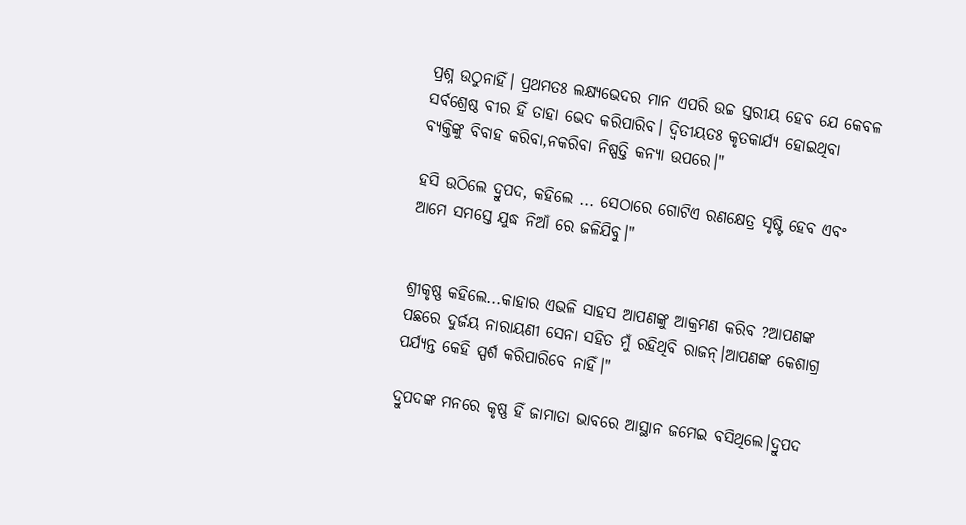ପ୍ରଶ୍ନ ଉଠୁନାହିଁ। ପ୍ରଥମତଃ ଲକ୍ଷ୍ୟଭେଦର ମାନ ଏପରି ଉଚ୍ଚ ସ୍ତରୀୟ ହେବ ଯେ କେବଳ ସର୍ବଶ୍ରେଷ୍ଠ ବୀର ହିଁ ତାହା ଭେଦ କରିପାରିବ। ଦ୍ବିତୀୟତଃ କୃତକାର୍ଯ୍ୟ ହୋଇଥିବା ବ୍ୟକ୍ତିଙ୍କୁ ବିବାହ କରିବା,ନକରିବା ନିଷ୍ପତ୍ତି କନ୍ୟା ଉପରେ।"

ହସି ଉଠିଲେ ଦ୍ରୁପଦ, କହିଲେ ... ସେଠାରେ ଗୋଟିଏ ରଣକ୍ଷେତ୍ର ସୃଷ୍ଟି ହେବ ଏବଂ ଆମେ ସମସ୍ତେ ଯୁଦ୍ଧ ନିଆଁ ରେ ଜଳିଯିବୁ।"


ଶ୍ରୀକୃଷ୍ଣ କହିଲେ...କାହାର ଏଭଳି ସାହସ ଆପଣଙ୍କୁ ଆକ୍ରମଣ କରିବ ?ଆପଣଙ୍କ ପଛରେ ଦୁର୍ଜୟ ନାରାୟଣୀ ସେନା ସହିତ ମୁଁ ରହିଥିବି ରାଜନ୍।ଆପଣଙ୍କ କେଶାଗ୍ର ପର୍ଯ୍ୟନ୍ତ କେହି ସ୍ପର୍ଶ କରିପାରିବେ ନାହିଁ।"

ଦ୍ରୁପଦଙ୍କ ମନରେ କୃଷ୍ଣ ହିଁ ଜାମାତା ଭାବରେ ଆସ୍ଥାନ ଜମେଇ ବସିଥିଲେ।ଦ୍ରୁପଦ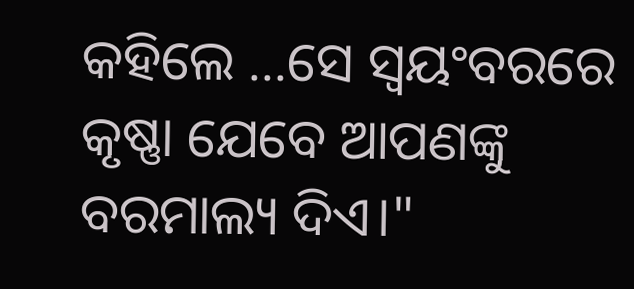କହିଲେ ...ସେ ସ୍ବୟଂବରରେ କୃଷ୍ଣା ଯେବେ ଆପଣଙ୍କୁ ବରମାଲ୍ୟ ଦିଏ।"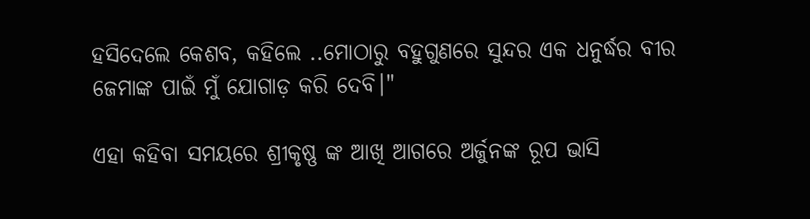ହସିଦେଲେ କେଶବ, କହିଲେ ..ମୋଠାରୁ ବହୁଗୁଣରେ ସୁନ୍ଦର ଏକ ଧନୁର୍ଦ୍ଧର ବୀର ଜେମାଙ୍କ ପାଇଁ ମୁଁ ଯୋଗାଡ଼ କରି ଦେବି।"

ଏହା କହିବା ସମୟରେ ଶ୍ରୀକୃଷ୍ଣ ଙ୍କ ଆଖି ଆଗରେ ଅର୍ଜୁନଙ୍କ ରୂପ ଭାସି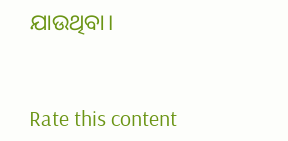ଯାଉଥିବା।



Rate this content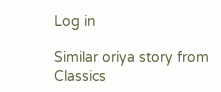Log in

Similar oriya story from Classics